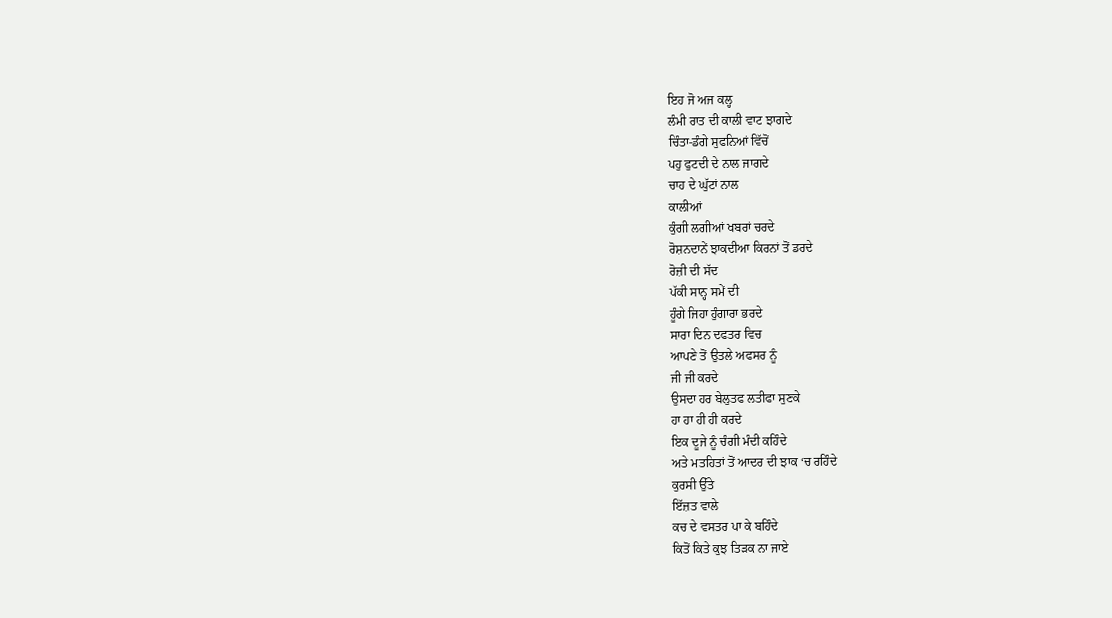ਇਹ ਜੋ ਅਜ ਕਲ੍ਹ
ਲੰਮੀ ਰਾਤ ਦੀ ਕਾਲੀ ਵਾਟ ਝਾਗਦੇ
ਚਿੰਤਾ-ਡੰਗੇ ਸੁਫਨਿਆਂ ਵਿੱਚੋਂ
ਪਹੁ ਫੁਟਦੀ ਦੇ ਨਾਲ ਜਾਗਦੇ
ਚਾਹ ਦੇ ਘੁੱਟਾਂ ਨਾਲ
ਕਾਲੀਆਂ
ਕੁੰਗੀ ਲਗੀਆਂ ਖਬਰਾਂ ਚਰਦੇ
ਰੋਸ਼ਨਦਾਨੇਂ ਝਾਕਦੀਆ ਕਿਰਨਾਂ ਤੋਂ ਡਰਦੇ
ਰੋਜ਼ੀ ਦੀ ਸੱਦ
ਪੱਕੀ ਸਾਨ੍ਹ ਸਮੇਂ ਦੀ
ਹੂੰਗੇ ਜਿਹਾ ਹੁੰਗਾਰਾ ਭਰਦੇ
ਸਾਰਾ ਦਿਨ ਦਫਤਰ ਵਿਚ
ਆਪਣੇ ਤੋਂ ਉਤਲੇ ਅਫਸਰ ਨੂੰ
ਜੀ ਜੀ ਕਰਦੇ
ਉਸਦਾ ਹਰ ਬੇਲੁਤਫ ਲਤੀਫਾ ਸੁਣਕੇ
ਹਾ ਹਾ ਹੀ ਹੀ ਕਰਦੇ
ਇਕ ਦੂਜੇ ਨੂੰ ਚੰਗੀ ਮੰਦੀ ਕਹਿੰਦੇ
ਅਤੇ ਮਤਹਿਤਾਂ ਤੋਂ ਆਦਰ ਦੀ ਝਾਕ ‘ਚ ਰਹਿੰਦੇ
ਕੁਰਸੀ ਉੱਤੇ
ਇੱਜ਼ਤ ਵਾਲੇ
ਕਚ ਦੇ ਵਸਤਰ ਪਾ ਕੇ ਬਹਿੰਦੇ
ਕਿਤੋਂ ਕਿਤੇ ਕੁਝ ਤਿੜਕ ਨਾ ਜਾਏ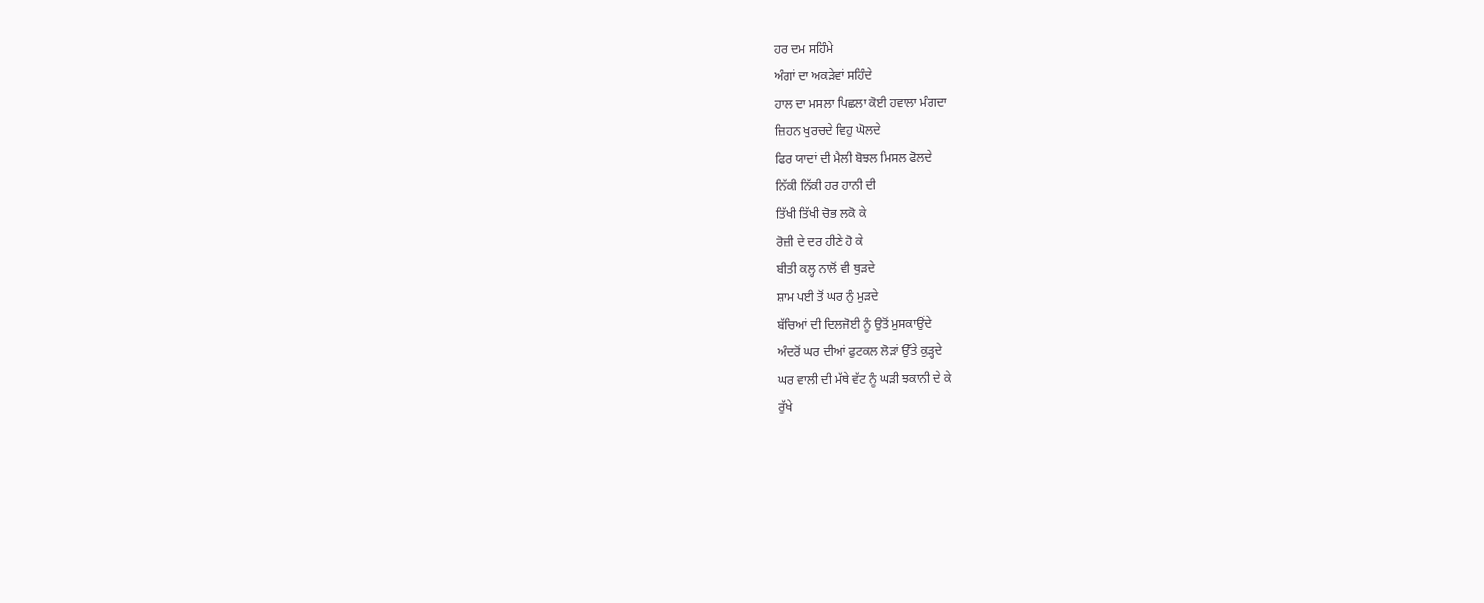ਹਰ ਦਮ ਸਹਿੰਮੇ
ਅੰਗਾਂ ਦਾ ਅਕੜੇਵਾਂ ਸਹਿੰਦੇ
ਹਾਲ ਦਾ ਮਸਲਾ ਪਿਛਲਾ ਕੋਈ ਹਵਾਲਾ ਮੰਗਦਾ
ਜ਼ਿਹਨ ਖੁਰਚਦੇ ਵਿਹੁ ਘੋਲਦੇ
ਫਿਰ ਯਾਦਾਂ ਦੀ ਮੈਲੀ ਬੋਝਲ ਮਿਸਲ ਫੋਲਦੇ
ਨਿੱਕੀ ਨਿੱਕੀ ਹਰ ਹਾਨੀ ਦੀ
ਤਿੱਖੀ ਤਿੱਖੀ ਚੋਭ ਲਕੋ ਕੇ
ਰੋਜ਼ੀ ਦੇ ਦਰ ਹੀਣੇ ਹੋ ਕੇ
ਬੀਤੀ ਕਲ੍ਹ ਨਾਲੋਂ ਵੀ ਥੁੜਦੇ
ਸ਼ਾਮ ਪਈ ਤੋਂ ਘਰ ਨੁੰ ਮੁੜਦੇ
ਬੱਚਿਆਂ ਦੀ ਦਿਲਜੋਈ ਨੂੰ ਉਤੋਂ ਮੁਸਕਾਉਂਦੇ
ਅੰਦਰੋਂ ਘਰ ਦੀਆਂ ਫੁਟਕਲ ਲੋੜਾਂ ਉੱਤੇ ਕੁੜ੍ਹਦੇ
ਘਰ ਵਾਲੀ ਦੀ ਮੱਥੇ ਵੱਟ ਨੂੰ ਘੜੀ ਝਕਾਨੀ ਦੇ ਕੇ
ਰੁੱਖੇ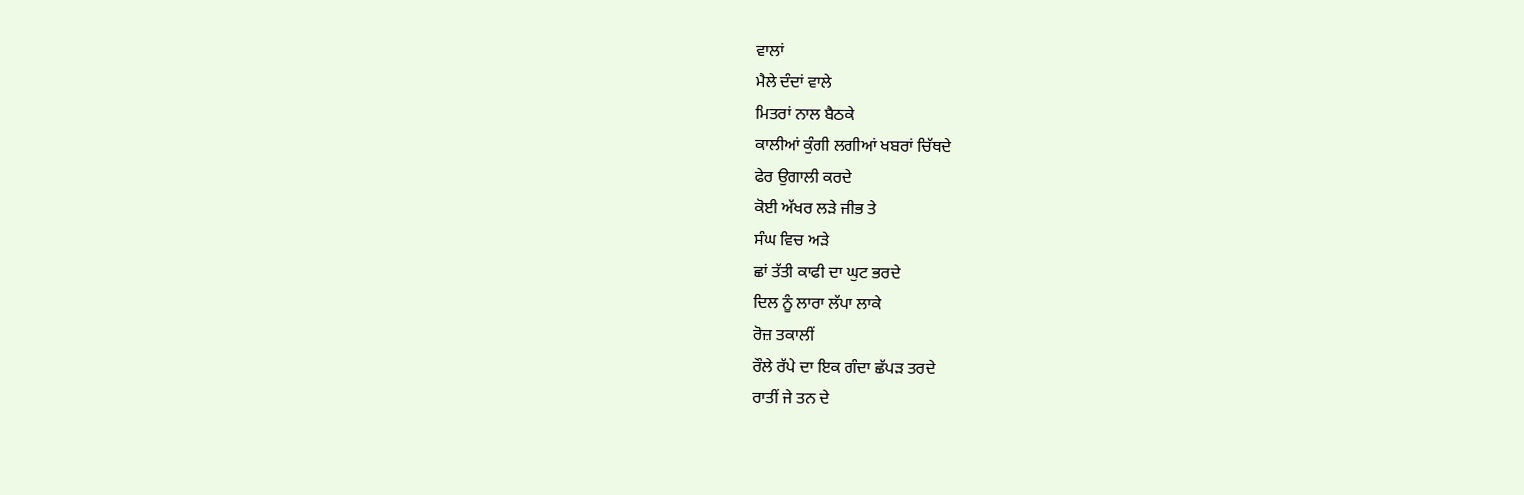ਵਾਲਾਂ
ਮੈਲੇ ਦੰਦਾਂ ਵਾਲੇ
ਮਿਤਰਾਂ ਨਾਲ ਬੈਠਕੇ
ਕਾਲੀਆਂ ਕੁੰਗੀ ਲਗੀਆਂ ਖਬਰਾਂ ਚਿੱਥਦੇ
ਫੇਰ ਉਗਾਲੀ ਕਰਦੇ
ਕੋਈ ਅੱਖਰ ਲੜੇ ਜੀਭ ਤੇ
ਸੰਘ ਵਿਚ ਅੜੇ
ਛਾਂ ਤੱਤੀ ਕਾਫੀ ਦਾ ਘੁਟ ਭਰਦੇ
ਦਿਲ ਨੂੰ ਲਾਰਾ ਲੱਪਾ ਲਾਕੇ
ਰੋਜ਼ ਤਕਾਲੀਂ
ਰੌਲੇ ਰੱਪੇ ਦਾ ਇਕ ਗੰਦਾ ਛੱਪੜ ਤਰਦੇ
ਰਾਤੀਂ ਜੇ ਤਨ ਦੇ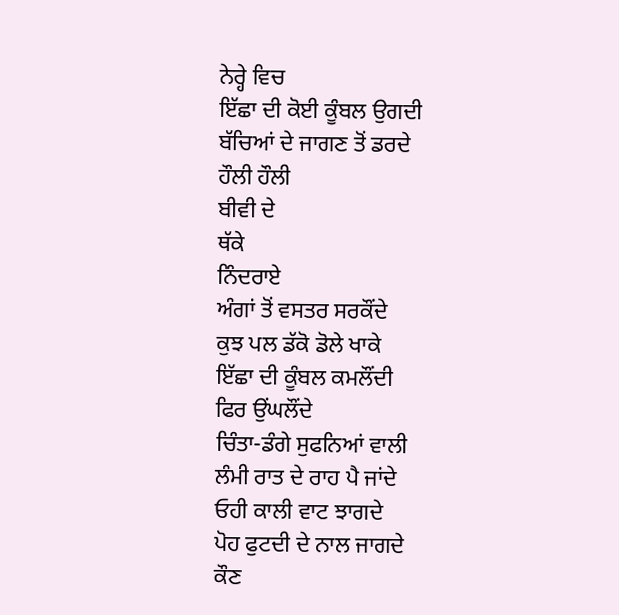ਨੇਰ੍ਹੇ ਵਿਚ
ਇੱਛਾ ਦੀ ਕੋਈ ਕੂੰਬਲ ਉਗਦੀ
ਬੱਚਿਆਂ ਦੇ ਜਾਗਣ ਤੋਂ ਡਰਦੇ
ਹੌਲੀ ਹੌਲੀ
ਬੀਵੀ ਦੇ
ਥੱਕੇ
ਨਿੰਦਰਾਏ
ਅੰਗਾਂ ਤੋਂ ਵਸਤਰ ਸਰਕੌਂਦੇ
ਕੁਝ ਪਲ ਡੱਕੋ ਡੋਲੇ ਖਾਕੇ
ਇੱਛਾ ਦੀ ਕੂੰਬਲ ਕਮਲੌਂਦੀ
ਫਿਰ ਉਂਘਲੌਂਦੇ
ਚਿੰਤਾ-ਡੰਗੇ ਸੁਫਨਿਆਂ ਵਾਲੀ
ਲੰਮੀ ਰਾਤ ਦੇ ਰਾਹ ਪੈ ਜਾਂਦੇ
ਓਹੀ ਕਾਲੀ ਵਾਟ ਝਾਗਦੇ
ਪੋਹ ਫੁਟਦੀ ਦੇ ਨਾਲ ਜਾਗਦੇ
ਕੌਣ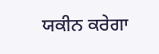ਯਕੀਨ ਕਰੇਗਾ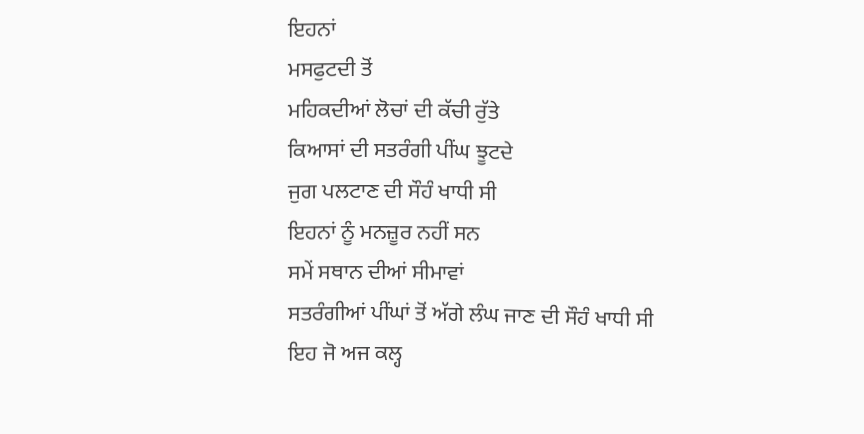ਇਹਨਾਂ
ਮਸਫੁਟਦੀ ਤੋਂ
ਮਹਿਕਦੀਆਂ ਲੋਚਾਂ ਦੀ ਕੱਚੀ ਰੁੱਤੇ
ਕਿਆਸਾਂ ਦੀ ਸਤਰੰਗੀ ਪੀਂਘ ਝੂਟਦੇ
ਜੁਗ ਪਲਟਾਣ ਦੀ ਸੌਹੰ ਖਾਧੀ ਸੀ
ਇਹਨਾਂ ਨੂੰ ਮਨਜ਼ੂਰ ਨਹੀਂ ਸਨ
ਸਮੇਂ ਸਥਾਨ ਦੀਆਂ ਸੀਮਾਵਾਂ
ਸਤਰੰਗੀਆਂ ਪੀਂਘਾਂ ਤੋਂ ਅੱਗੇ ਲੰਘ ਜਾਣ ਦੀ ਸੌਹੰ ਖਾਧੀ ਸੀ
ਇਹ ਜੋ ਅਜ ਕਲ੍ਹ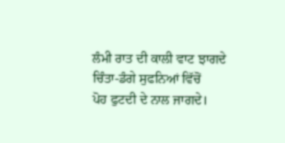ਲੰਮੀ ਰਾਤ ਦੀ ਕਾਲੀ ਵਾਟ ਝਾਗਦੇ
ਚਿੰਤਾ-ਡੰਗੇ ਸੁਫਨਿਆਂ ਵਿੱਚੋਂ
ਪੋਹ ਫੁਟਦੀ ਦੇ ਨਾਲ ਜਾਗਦੇ।